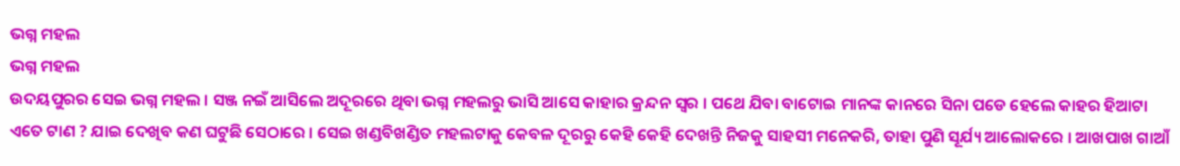ଭଗ୍ନ ମହଲ
ଭଗ୍ନ ମହଲ
ଉଦୟପୁରର ସେଇ ଭଗ୍ନ ମହଲ । ସଞ୍ଜ ନଇଁ ଆସିଲେ ଅଦୂରରେ ଥିବା ଭଗ୍ନ ମହଲରୁ ଭାସି ଆସେ କାହାର କ୍ରନ୍ଦନ ସ୍ୱର । ପଥେ ଯିବା ବାଟୋଇ ମାନଙ୍କ କାନରେ ସିନା ପଡେ ହେଲେ କାହର ହିଆଟା ଏତେ ଟାଣ ? ଯାଇ ଦେଖିବ କଣ ଘଟୁଛି ସେଠାରେ । ସେଇ ଖଣ୍ଡବିଖଣ୍ଡିତ ମହଲଟାକୁ କେବଳ ଦୂରରୁ କେହି କେହି ଦେଖନ୍ତି ନିଜକୁ ସାହସୀ ମନେକରି, ତାହା ପୁଣି ସୂର୍ଯ୍ୟ ଆଲୋକରେ । ଆଖପାଖ ଗାଆଁ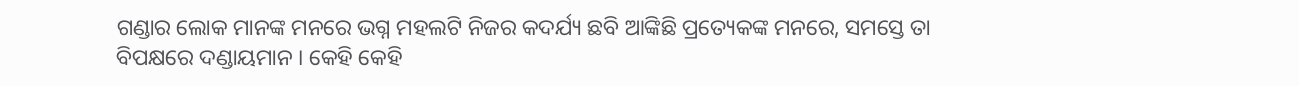ଗଣ୍ଡାର ଲୋକ ମାନଙ୍କ ମନରେ ଭଗ୍ନ ମହଲଟି ନିଜର କଦର୍ଯ୍ୟ ଛବି ଆଙ୍କିଛି ପ୍ରତ୍ୟେକଙ୍କ ମନରେ, ସମସ୍ତେ ତା ବିପକ୍ଷରେ ଦଣ୍ଡାୟମାନ । କେହି କେହି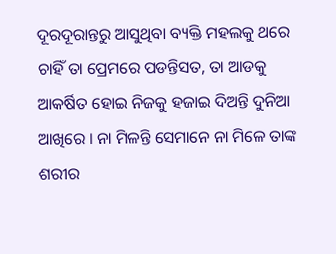ଦୂରଦୂରାନ୍ତରୁ ଆସୁଥିବା ବ୍ୟକ୍ତି ମହଲକୁ ଥରେ ଚାହିଁ ତା ପ୍ରେମରେ ପଡନ୍ତିସତ, ତା ଆଡକୁ ଆକର୍ଷିତ ହୋଇ ନିଜକୁ ହଜାଇ ଦିଅନ୍ତି ଦୁନିଆ ଆଖିରେ । ନା ମିଳନ୍ତି ସେମାନେ ନା ମିଳେ ତାଙ୍କ ଶରୀର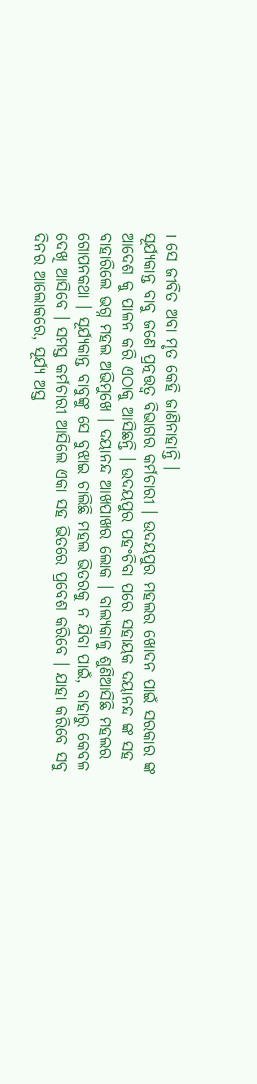। ସେ ଜୀବିତ ଅବା ମୃତ କେହି ଜାଣିନାହାନ୍ତି ।
ସୂର୍ଯ୍ୟକାନ୍ତ ବାବୁ ଜଣେ ପ୍ରତ୍ନତ୍ତତ୍ୱ ବିଭାଗର କର୍ମଚାରୀ । ଉଦୟପୁର ମହଲର ଖୋଦନ ପାଇଁ ସରକାର ଙ୍କ ଆଦେଶ କୁ ପାଳନ କରି ଏଠାକୁ ଆସିଛନ୍ତି । ଉଦୟପୁର ପହଂଚିବା ପରେ ସହାୟକ ଦୟାନନ୍ଦ ଙ୍କ ସହ ବାହାରିଲେ ଭଗ୍ନ ମହଲ ଅଭିମୁଖେ । ଦୟାନନ୍ଦ ଆଖପାଖର ଲୋକ । ବାଲ୍ୟକାଳୁ ଶୁଣିଆସିଛି ମହଲର ଗୋପନକଥା । ସୂର୍ଯ୍ୟକାନ୍ତ ବାବୁଙ୍କୁ ସେ ବୁଝାଇ ଚାଲିଛି ମହଲ ଭିତରକୁ ନ ଯିବା ପାଇଁ, ବାହାରୁ କେବଳ ଦେଖି ଆସିବେ । ସମସ୍ତ କର୍ମଚାରୀ ଆସିଲେ ଏକା ସହ ଭିତରେ ପ୍ରବେଶ କରିବେ । ଯାହା କରିବେ ସବୁ ଦିନର ଆଲୋକରେ, ସୂର୍ଯ୍ୟ ଅସ୍ତ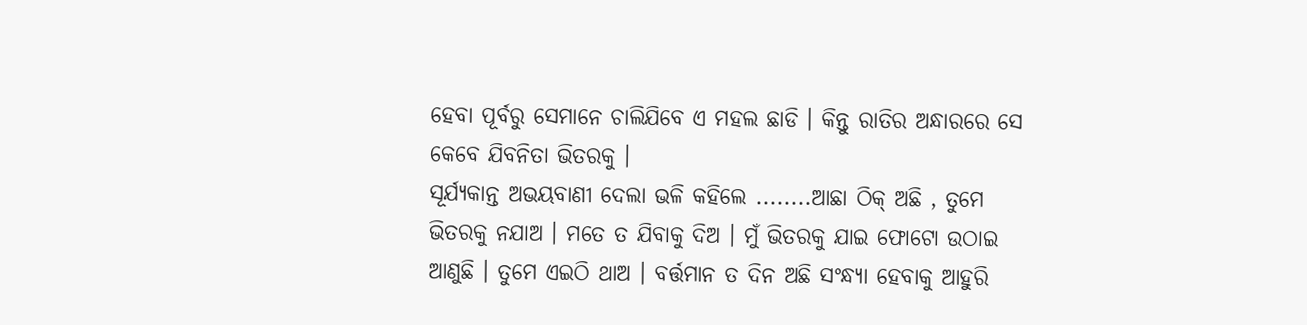ହେବା ପୂର୍ବରୁ ସେମାନେ ଚାଲିଯିବେ ଏ ମହଲ ଛାଡି । କିନ୍ତୁ ରାତିର ଅନ୍ଧାରରେ ସେ କେବେ ଯିବନିତା ଭିତରକୁ ।
ସୂର୍ଯ୍ୟକାନ୍ତ ଅଭୟବାଣୀ ଦେଲା ଭଳି କହିଲେ ........ଆଛା ଠିକ୍ ଅଛି , ତୁମେ ଭିତରକୁ ନଯାଅ । ମତେ ତ ଯିବାକୁ ଦିଅ । ମୁଁ ଭିତରକୁ ଯାଇ ଫୋଟୋ ଉଠାଇ ଆଣୁଛି । ତୁମେ ଏଇଠି ଥାଅ । ବର୍ତ୍ତମାନ ତ ଦିନ ଅଛି ସଂନ୍ଧ୍ୟା ହେବାକୁ ଆହୁରି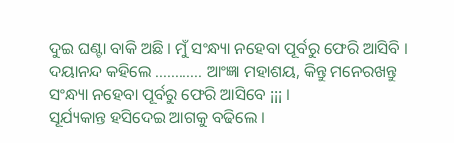ଦୁଇ ଘଣ୍ଟା ବାକି ଅଛି । ମୁଁ ସଂନ୍ଧ୍ୟା ନହେବା ପୂର୍ବରୁ ଫେରି ଆସିବି ।
ଦୟାନନ୍ଦ କହିଲେ ............ ଆଂଜ୍ଞା ମହାଶୟ, କିନ୍ତୁ ମନେରଖନ୍ତୁ ସଂନ୍ଧ୍ୟା ନହେବା ପୂର୍ବରୁ ଫେରି ଆସିବେ ¡¡¡ ।
ସୂର୍ଯ୍ୟକାନ୍ତ ହସିଦେଇ ଆଗକୁ ବଢିଲେ ।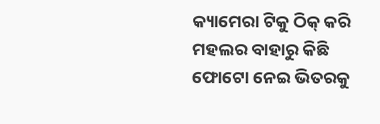କ୍ୟାମେରା ଟିକୁ ଠିକ୍ କରି ମହଲର ବାହାରୁ କିଛି ଫୋଟୋ ନେଇ ଭିତରକୁ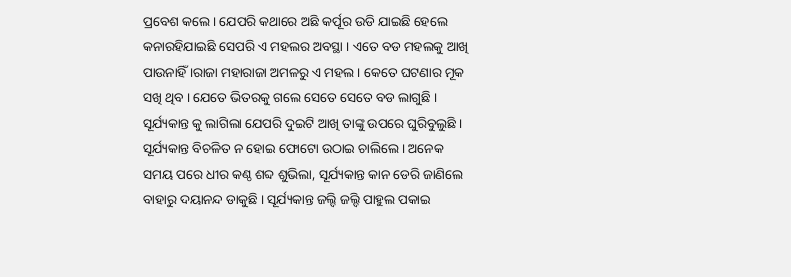ପ୍ରବେଶ କଲେ । ଯେପରି କଥାରେ ଅଛି କର୍ପୂର ଉଡି ଯାଇଛି ହେଲେ କନାରହିଯାଇଛି ସେପରି ଏ ମହଲର ଅବସ୍ଥା । ଏତେ ବଡ ମହଲକୁ ଆଖି ପାଉନାହିଁ ।ରାଜା ମହାରାଜା ଅମଳରୁ ଏ ମହଲ । କେତେ ଘଟଣାର ମୂକ ସଖି ଥିବ । ଯେତେ ଭିତରକୁ ଗଲେ ସେତେ ସେତେ ବଡ ଲାଗୁଛି । ସୂର୍ଯ୍ୟକାନ୍ତ କୁ ଲାଗିଲା ଯେପରି ଦୁଇଟି ଆଖି ତାଙ୍କୁ ଉପରେ ଘୁରିବୁଲୁଛି । ସୂର୍ଯ୍ୟକାନ୍ତ ବିଚଳିତ ନ ହୋଇ ଫୋଟୋ ଉଠାଇ ଚାଲିଲେ । ଅନେକ ସମୟ ପରେ ଧୀର କଣ୍ଠ ଶବ୍ଦ ଶୁଭିଲା, ସୂର୍ଯ୍ୟକାନ୍ତ କାନ ଡେରି ଜାଣିଲେ ବାହାରୁ ଦୟାନନ୍ଦ ଡାକୁଛି । ସୂର୍ଯ୍ୟକାନ୍ତ ଜଲ୍ଦି ଜଲ୍ଦି ପାହୁଲ ପକାଇ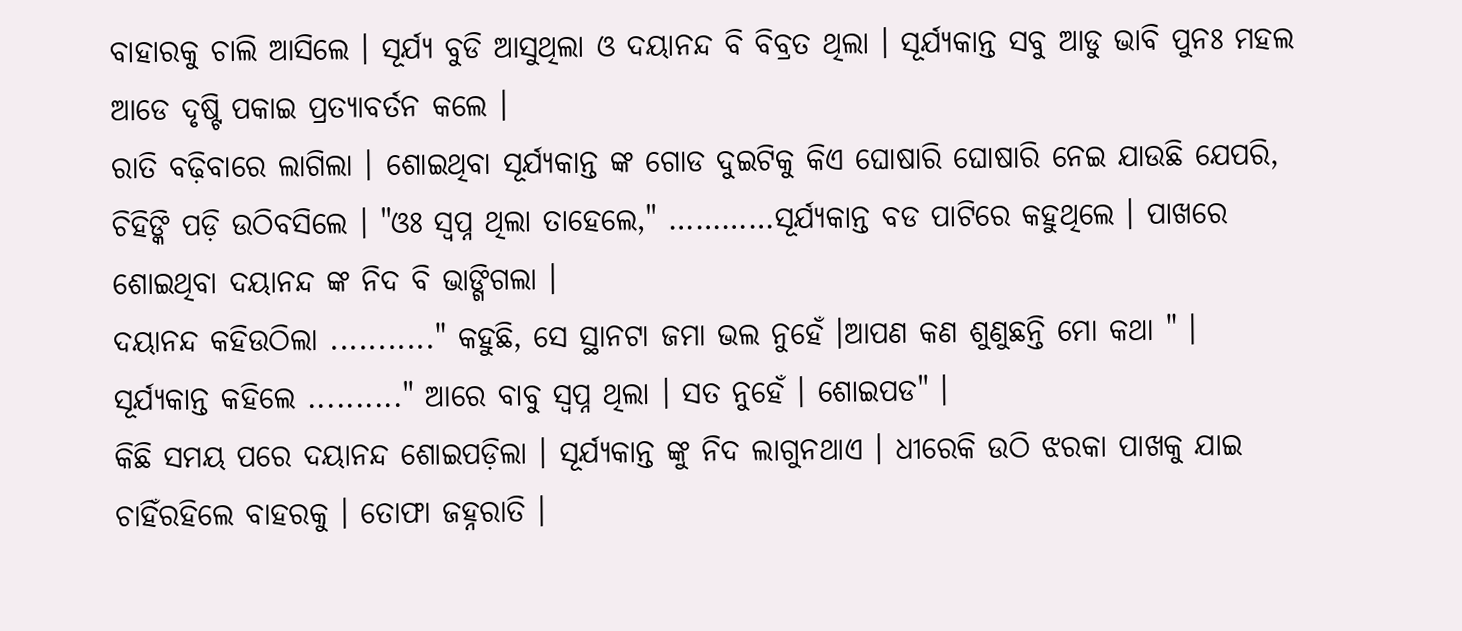ବାହାରକୁ ଚାଲି ଆସିଲେ । ସୂର୍ଯ୍ୟ ବୁଡି ଆସୁଥିଲା ଓ ଦୟାନନ୍ଦ ବି ବିବ୍ରତ ଥିଲା । ସୂର୍ଯ୍ୟକାନ୍ତ ସବୁ ଆଡୁ ଭାବି ପୁନଃ ମହଲ ଆଡେ ଦୃଷ୍ଟି ପକାଇ ପ୍ରତ୍ୟାବର୍ତନ କଲେ ।
ରାତି ବଢ଼ିବାରେ ଲାଗିଲା । ଶୋଇଥିବା ସୂର୍ଯ୍ୟକାନ୍ତ ଙ୍କ ଗୋଡ ଦୁଇଟିକୁ କିଏ ଘୋଷାରି ଘୋଷାରି ନେଇ ଯାଉଛି ଯେପରି, ଚିହିଙ୍କି ପଡ଼ି ଉଠିବସିଲେ । "ଓଃ ସ୍ୱପ୍ନ ଥିଲା ତାହେଲେ," …………ସୂର୍ଯ୍ୟକାନ୍ତ ବଡ ପାଟିରେ କହୁଥିଲେ । ପାଖରେ ଶୋଇଥିବା ଦୟାନନ୍ଦ ଙ୍କ ନିଦ ବି ଭାଙ୍ଗିଗଲା ।
ଦୟାନନ୍ଦ କହିଉଠିଲା ..........." କହୁଛି, ସେ ସ୍ଥାନଟା ଜମା ଭଲ ନୁହେଁ ।ଆପଣ କଣ ଶୁଣୁଛନ୍ତି ମୋ କଥା " ।
ସୂର୍ଯ୍ୟକାନ୍ତ କହିଲେ .........." ଆରେ ବାବୁ ସ୍ୱପ୍ନ ଥିଲା । ସତ ନୁହେଁ । ଶୋଇପଡ" ।
କିଛି ସମୟ ପରେ ଦୟାନନ୍ଦ ଶୋଇପଡ଼ିଲା । ସୂର୍ଯ୍ୟକାନ୍ତ ଙ୍କୁ ନିଦ ଲାଗୁନଥାଏ । ଧୀରେକି ଉଠି ଝରକା ପାଖକୁ ଯାଇ ଚାହିଁରହିଲେ ବାହରକୁ । ତୋଫା ଜହ୍ନରାତି ।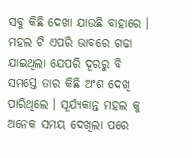ସବୁ କିଛି ଦେଖା ଯାଉଛି ବାହାରେ । ମହଲ ଟି ଏପରି ଭାବରେ ଗଢା ଯାଇଥିଲା ଯେପରି ଦୂରରୁ ବି ସମସ୍ତେ ତାର କିଛି ଅଂଶ ଦେଖି ପାରିଥିଲେ । ସୂର୍ଯ୍ୟକାନ୍ତ ମହଲ କୁ ଅନେକ ସମୟ ଦେଖିଲା ପରେ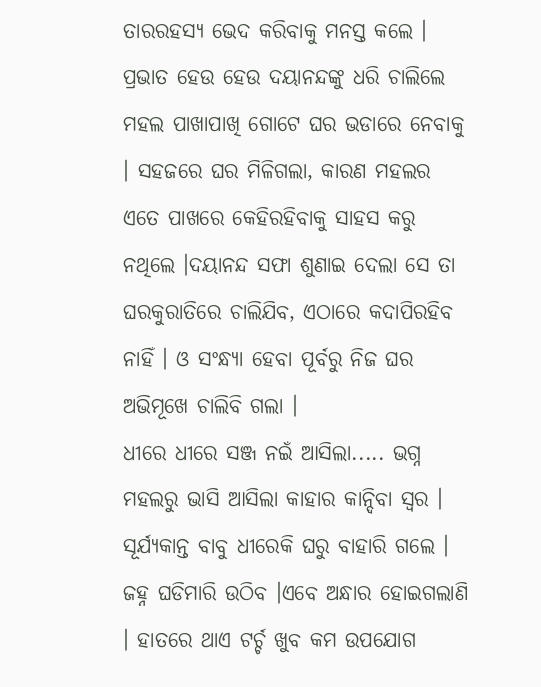ତାରରହସ୍ୟ ଭେଦ କରିବାକୁ ମନସ୍ତ କଲେ । ପ୍ରଭାତ ହେଉ ହେଉ ଦୟାନନ୍ଦଙ୍କୁ ଧରି ଚାଲିଲେ ମହଲ ପାଖାପାଖି ଗୋଟେ ଘର ଭଡାରେ ନେବାକୁ । ସହଜରେ ଘର ମିଳିଗଲା, କାରଣ ମହଲର ଏତେ ପାଖରେ କେହିରହିବାକୁ ସାହସ କରୁ ନଥିଲେ ।ଦୟାନନ୍ଦ ସଫା ଶୁଣାଇ ଦେଲା ସେ ତା ଘରକୁରାତିରେ ଚାଲିଯିବ, ଏଠାରେ କଦାପିରହିବ ନାହିଁ । ଓ ସଂନ୍ଧ୍ୟା ହେବା ପୂର୍ବରୁ ନିଜ ଘର ଅଭିମୂଖେ ଚାଲିବି ଗଲା ।
ଧୀରେ ଧୀରେ ସଞ୍ଜ ନଇଁ ଆସିଲା..... ଭଗ୍ନ ମହଲରୁ ଭାସି ଆସିଲା କାହାର କାନ୍ଦିବା ସ୍ୱର । ସୂର୍ଯ୍ୟକାନ୍ତ ବାବୁ ଧୀରେକି ଘରୁ ବାହାରି ଗଲେ । ଜହ୍ନ ଘଡିମାରି ଉଠିବ ।ଏବେ ଅନ୍ଧାର ହୋଇଗଲାଣି । ହାତରେ ଥାଏ ଟର୍ଚ୍ଚ ଖୁବ କମ ଉପଯୋଗ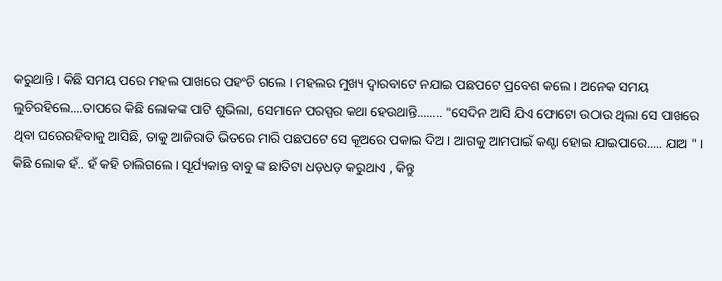କରୁଥାନ୍ତି । କିଛି ସମୟ ପରେ ମହଲ ପାଖରେ ପହଂଚି ଗଲେ । ମହଲର ମୁଖ୍ୟ ଦ୍ଵାରବାଟେ ନଯାଇ ପଛପଟେ ପ୍ରବେଶ କଲେ । ଅନେକ ସମୟ ଲୁଚିରହିଲେ....ତାପରେ କିଛି ଲୋକଙ୍କ ପାଟି ଶୁଭିଲା, ସେମାନେ ପରସ୍ପର କଥା ହେଉଥାନ୍ତି........ "ସେଦିନ ଆସି ଯିଏ ଫୋଟୋ ଉଠାଉ ଥିଲା ସେ ପାଖରେ ଥିବା ଘରେରହିବାକୁ ଆସିଛି, ତାକୁ ଆଜିରାତି ଭିତରେ ମାରି ପଛପଟେ ସେ କୂଅରେ ପକାଇ ଦିଅ । ଆଗକୁ ଆମପାଇଁ କଣ୍ଟା ହୋଇ ଯାଇପାରେ..... ଯାଅ " ।
କିଛି ଲୋକ ହଁ.. ହଁ କହି ଚାଲିଗଲେ । ସୂର୍ଯ୍ୟକାନ୍ତ ବାବୁ ଙ୍କ ଛାତିଟା ଧଡ଼ଧଡ଼ କରୁଥାଏ , କିନ୍ତୁ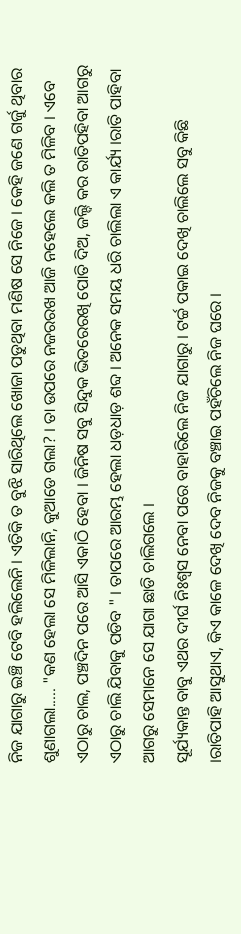ନିଜ ଯାଗାରୁ ଇଞ୍ଚି ଟେବି ହଲିଲେନି । ଏତିକି ତ ବୁଝି ସାରିଥିଲେ ଖୋଜା ପଡୁଥିବା ମଣିଷ ସେ ନିଜେ । କେହି ଜଣେ ଗର୍ଜୁ ଥିବାର ଶୁଣାଗଲା..... "କଣ ହେଲା ସେ ମିଳିଲାନି, କୁଆଡେ ଗଲା? । ତା ଉପରେ ନଜରରଖ ଆଜି ନହେଲେ କଲି ତ ମିଳିବ । ଏବେ ଏଠାରୁ ଚାଲ, ପଞ୍ଚଦିନ ପରେ ଆସି ଏକାଠି ହେବା । ଜିନିଷ ସବୁ ସିନ୍ଦୁକ ଭିତରେରଖି ପୋତି ଦିଅ, ଜଲ୍ଦି କର ରାତିପହିବା ଆଗରୁ ଏଠାରୁ ଚାଲି ଯିବାକୁ ପଡିବ " । ତାପରେ ଆରମ୍ଭ ହେଲା ଧଡ଼ଧାଡ଼ ଶବ୍ଦ । ଅନେକ ସମୟ ଧରି ଚାଲିଲା ଏ କାର୍ଯ୍ୟ ।ରାତି ପାହିବା ଆଗରୁ ସେମାନେ ସେ ଯାଗା ଛାଡି ଚାଲିଗଲେ ।
ସୂର୍ଯ୍ୟକାନ୍ତ ବାବୁ ଏଥର ଦୀର୍ଘ ନିଃଶ୍ବସ ନେବା ପରେ ବାହାରିଲେ ନିଜ ଯାଗାରୁ । ଟର୍ଚ୍ଚ ପକାଇ ଦେଖି ଚାଲିଲେ ସବୁ କିଛି ।ରାତିପାହି ଆସୁଥାଏ, କିଏ କାଳେ ଦେଖି ଦେବ ନିଜକୁ ବଞ୍ଚାଇ ପହଁଚିଲେ ନିଜ ଘରେ ।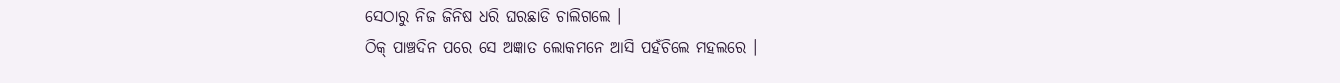ସେଠାରୁ ନିଜ ଜିନିଷ ଧରି ଘରଛାଡି ଚାଲିଗଲେ ।
ଠିକ୍ ପାଞ୍ଚଦିନ ପରେ ସେ ଅଜ୍ଞାତ ଲୋକମନେ ଆସି ପହଁଚିଲେ ମହଲରେ ।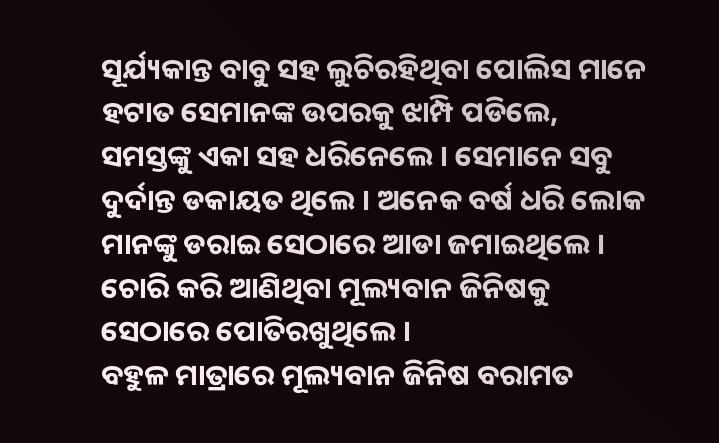ସୂର୍ଯ୍ୟକାନ୍ତ ବାବୁ ସହ ଲୁଚିରହିଥିବା ପୋଲିସ ମାନେ ହଟାତ ସେମାନଙ୍କ ଉପରକୁ ଝାମ୍ପି ପଡିଲେ, ସମସ୍ତଙ୍କୁ ଏକା ସହ ଧରିନେଲେ । ସେମାନେ ସବୁ ଦୁର୍ଦାନ୍ତ ଡକାୟତ ଥିଲେ । ଅନେକ ବର୍ଷ ଧରି ଲୋକ ମାନଙ୍କୁ ଡରାଇ ସେଠାରେ ଆଡା ଜମାଇଥିଲେ । ଚୋରି କରି ଆଣିଥିବା ମୂଲ୍ୟବାନ ଜିନିଷକୁ ସେଠାରେ ପୋତିରଖୁଥିଲେ ।
ବହୁଳ ମାତ୍ରାରେ ମୂଲ୍ୟବାନ ଜିନିଷ ବରାମତ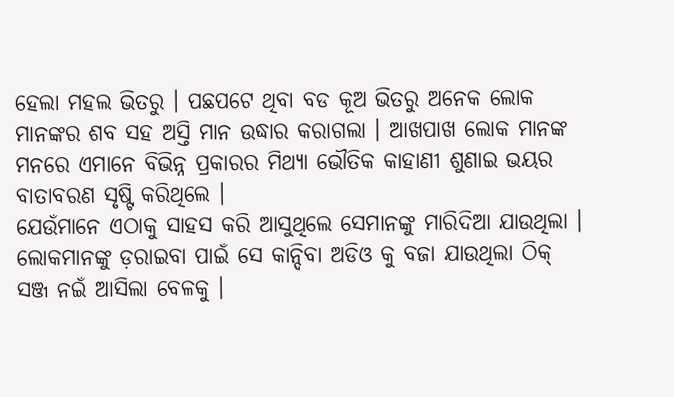ହେଲା ମହଲ ଭିତରୁ । ପଛପଟେ ଥିବା ବଡ କୂଅ ଭିତରୁ ଅନେକ ଲୋକ ମାନଙ୍କର ଶବ ସହ ଅସ୍ତି ମାନ ଉଦ୍ଧାର କରାଗଲା । ଆଖପାଖ ଲୋକ ମାନଙ୍କ ମନରେ ଏମାନେ ବିଭିନ୍ନ ପ୍ରକାରର ମିଥ୍ୟା ଭୌତିକ କାହାଣୀ ଶୁଣାଇ ଭୟର ବାତାବରଣ ସୃଷ୍ଟି କରିଥିଲେ ।
ଯେଉଁମାନେ ଏଠାକୁ ସାହସ କରି ଆସୁଥିଲେ ସେମାନଙ୍କୁ ମାରିଦିଆ ଯାଉଥିଲା ।
ଲୋକମାନଙ୍କୁ ଡ଼ରାଇବା ପାଇଁ ସେ କାନ୍ଦିବା ଅଡିଓ କୁ ବଜା ଯାଉଥିଲା ଠିକ୍ ସଞ୍ଜ ନଇଁ ଆସିଲା ବେଳକୁ ।